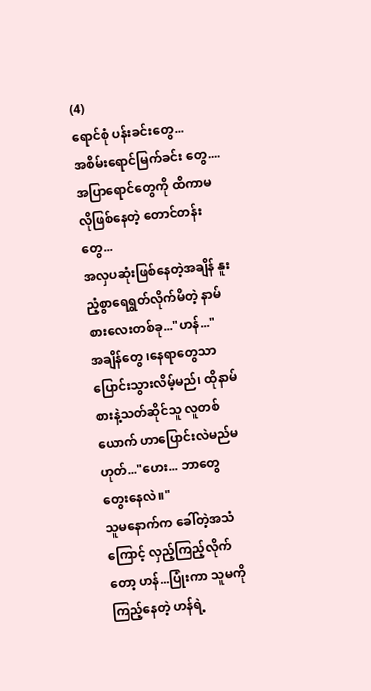(4)
ရောင်စုံ ပန်းခင်းတွေ...
အစိမ်းရောင်မြက်ခင်း တွေ....
အပြာရောင်တွေကို ထိကာမလိုဖြစ်နေတဲ့ တောင်တန်းတွေ...
အလှပဆုံးဖြစ်နေတဲ့အချိန် နူးညံ့စွာရေရွတ်လိုက်မိတဲ့ နာမ်စားလေးတစ်ခု..."ဟန်..."
အချိန်တွေ ၊နေရာတွေသာ ပြောင်းသွားလိမ့်မည်၊ ထိုနာမ်စားနဲ့သတ်ဆိုင်သူ လူတစ်ယောက် ဟာပြောင်းလဲမည်မဟုတ်..."ဟေး... ဘာတွေ တွေးနေလဲ။"
သူမနောက်က ခေါ်တဲ့အသံကြောင့် လှည့်ကြည့်လိုက်တော့ ဟန်...ပြုံးကာ သူမကိုကြည့်နေတဲ့ ဟန်ရဲ့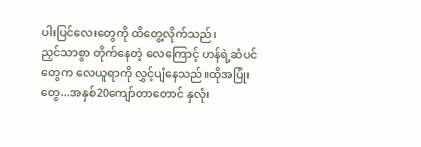ပါးပြင်လေးတွေကို ထိတွေ့လိုက်သည်၊
ညှင်သာစွာ တိုက်နေတဲ့ လေကြောင့် ဟန်ရဲ့ဆံပင်တွေက လေယူရာကို လွှင့်ပျံနေသည်။ထိုအပြုံးတွေ...အနှစ်20ကျော်တာတောင် နှလုံး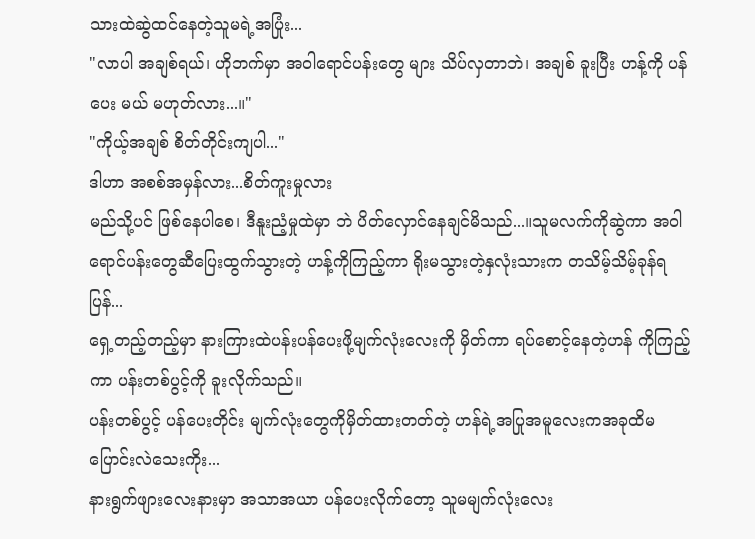သားထဲဆွဲထင်နေတဲ့သူမရဲ့အပြုံး...
"လာပါ အချစ်ရယ်၊ ဟိုဘက်မှာ အဝါရောင်ပန်းတွေ များ သိပ်လှတာဘဲ၊ အချစ် ခူးပြီး ဟန့်ကို ပန်ပေး မယ် မဟုတ်လား...။"
"ကိုယ့်အချစ် စိတ်တိုင်းကျပါ..."
ဒါဟာ အစစ်အမှန်လား...စိတ်ကူးမှုလား
မည်သို့ပင် ဖြစ်နေပါစေ၊ ဒီနူးညံ့မှုထဲမှာ ဘဲ ပိတ်လှောင်နေချင်မိသည်...။သူမလက်ကိုဆွဲကာ အဝါရောင်ပန်းတွေဆီပြေးထွက်သွားတဲ့ ဟန့်ကိုကြည့်ကာ ရိုးမသွားတဲ့နှလုံးသားက တသိမ့်သိမ့်ခုန်ရပြန်...
ရှေ့တည့်တည့်မှာ နားကြားထဲပန်းပန်ပေးဖို့မျက်လုံးလေးကို မှိတ်ကာ ရပ်စောင့်နေတဲ့ဟန် ကိုကြည့်ကာ ပန်းတစ်ပွင့်ကို ခူးလိုက်သည်။
ပန်းတစ်ပွင့် ပန်ပေးတိုင်း မျက်လုံးတွေကိုမှိတ်ထားတတ်တဲ့ ဟန်ရဲ့အပြုအမူလေးကအခုထိမပြောင်းလဲသေးကိုး...
နားရွက်ဖျားလေးနားမှာ အသာအယာ ပန်ပေးလိုက်တော့ သူမမျက်လုံးလေး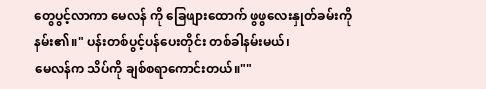တွေပွင့်လာကာ မေလန် ကို ခြေဖျားထောက် ဖွဖွလေးနှုတ်ခမ်းကိုနမ်း၏။" ပန်းတစ်ပွင့်ပန်ပေးတိုင်း တစ်ခါနမ်းမယ်၊
မေလန်က သိပ်ကို ချစ်စရာကောင်းတယ်။""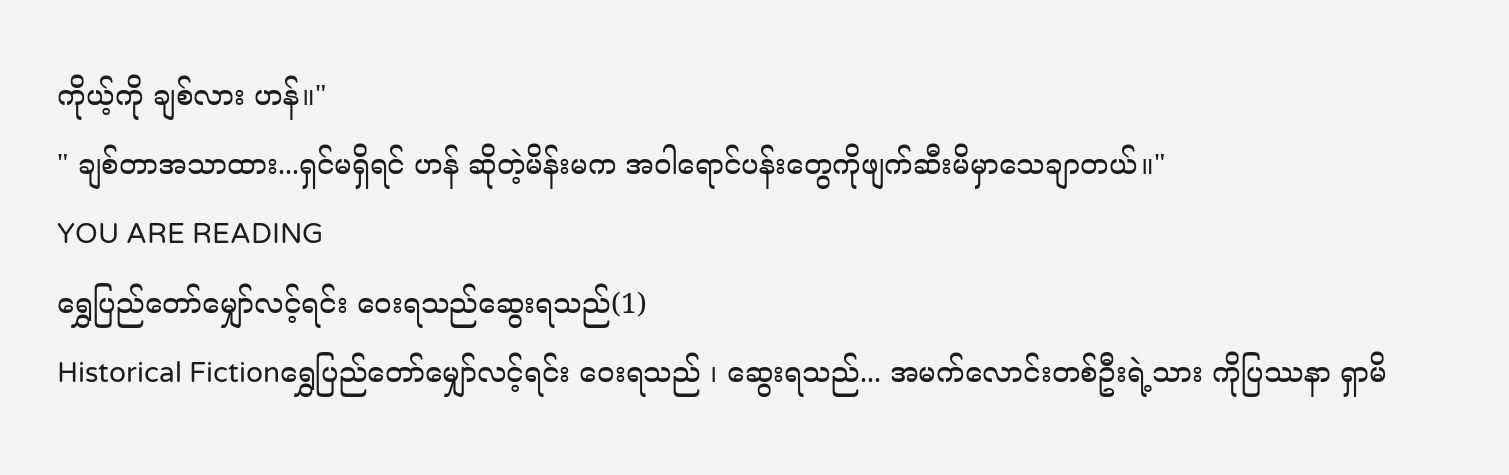ကိုယ့်ကို ချစ်လား ဟန်။"
" ချစ်တာအသာထား...ရှင်မရှိရင် ဟန် ဆိုတဲ့မိန်းမက အဝါရောင်ပန်းတွေကိုဖျက်ဆီးမိမှာသေချာတယ်။"
YOU ARE READING
ရွှေပြည်တော်မျှော်လင့်ရင်း ဝေးရသည်ဆွေးရသည်(1)
Historical Fictionရွှေပြည်တော်မျှော်လင့်ရင်း ဝေးရသည် ၊ ဆွေးရသည်... အမက်လောင်းတစ်ဦးရဲ့သား ကိုပြဿနာ ရှာမိ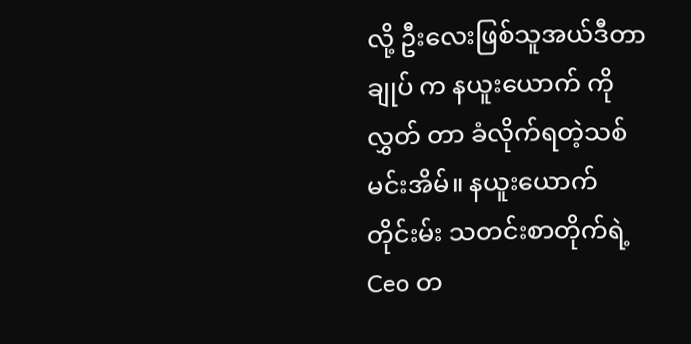လို့ ဦးလေးဖြစ်သူအယ်ဒီတာချုပ် က နယူးယောက် ကိုလွှတ် တာ ခံလိုက်ရတဲ့သစ်မင်းအိမ်။ နယူးယောက် တိုင်းမ်း သတင်းစာတိုက်ရဲ့ Ceo တ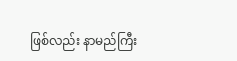ဖြစ်လည်း နာမည်ကြီး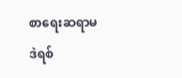စာရေးဆရာမ ဒဲရစ်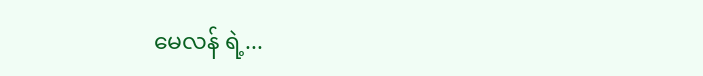မေလန် ရဲ့...